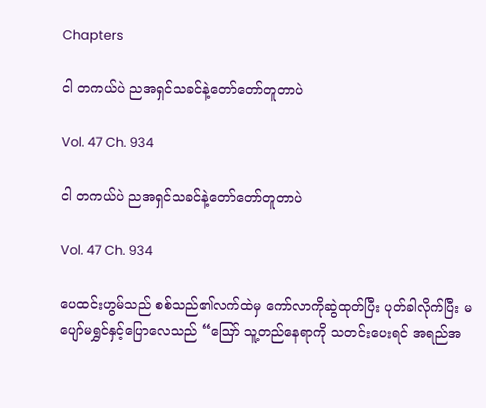Chapters

ငါ တကယ်ပဲ ညအရှင်သခင်နဲ့တော်တော်တူတာပဲ

Vol. 47 Ch. 934

ငါ တကယ်ပဲ ညအရှင်သခင်နဲ့တော်တော်တူတာပဲ

Vol. 47 Ch. 934

ပေထင်းဟွမ်သည် စစ်သည်၏လက်ထဲမှ ကော်လာကိုဆွဲထုတ်ပြီး ပုတ်ခါလိုက်ပြီး မပျော်မရွှင်နှင့်ပြောလေသည် “ဪ သူ့တည်နေရာကို သတင်းပေးရင် အရည်အ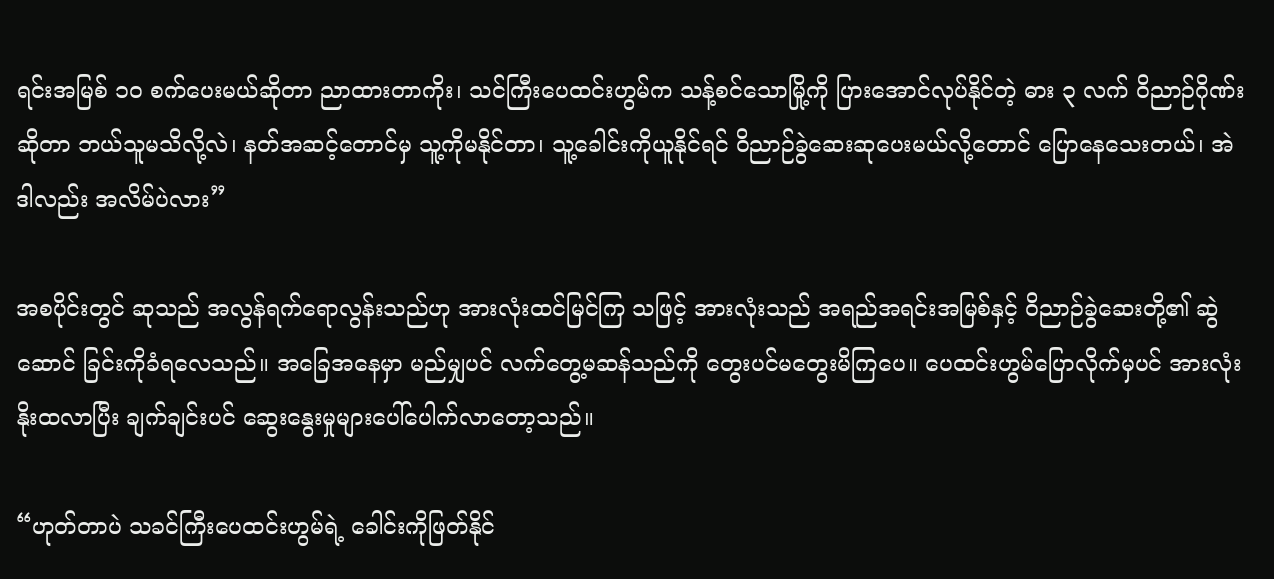ရင်းအမြစ် ၁၀ စက်ပေးမယ်ဆိုတာ ညာထားတာကိုး၊ သင်ကြီးပေထင်းဟွမ်က သန့်စင်သောမြို့ကို ပြားအောင်လုပ်နိုင်တဲ့ ဓား ၃ လက် ဝိညာဉ်ဂိုဏ်းဆိုတာ ဘယ်သူမသိလို့လဲ၊ နတ်အဆင့်တောင်မှ သူ့ကိုမနိုင်တာ၊ သူ့ခေါင်းကိုယူနိုင်ရင် ဝိညာဉ်ခွဲဆေးဆုပေးမယ်လို့တောင် ပြောနေသေးတယ်၊ အဲဒါလည်း အလိမ်ပဲလား”

အစပိုင်းတွင် ဆုသည် အလွန်ရက်ရောလွန်းသည်ဟု အားလုံးထင်မြင်ကြ သဖြင့် အားလုံးသည် အရည်အရင်းအမြစ်နှင့် ဝိညာဉ်ခွဲဆေးတို့၏ ဆွဲဆောင် ခြင်းကိုခံရလေသည်။ အခြေအနေမှာ မည်မျှပင် လက်တွေ့မဆန်သည်ကို တွေးပင်မတွေးမိကြပေ။ ပေထင်းဟွမ်ပြောလိုက်မှပင် အားလုံး နိုးထလာပြီး ချက်ချင်းပင် ဆွေးနွေးမှုများပေါ်ပေါက်လာတော့သည်။

“ဟုတ်တာပဲ သခင်ကြီးပေထင်းဟွမ်ရဲ့ ခေါင်းကိုဖြတ်နိုင်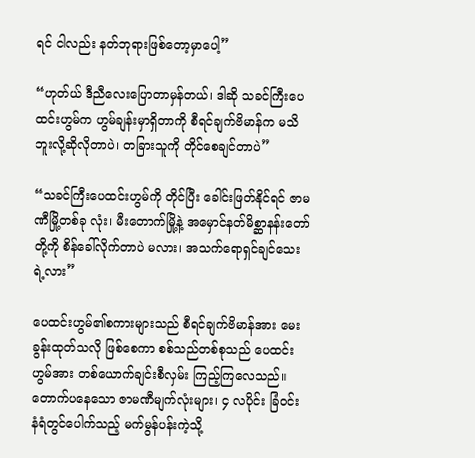ရင် ငါလည်း နတ်ဘုရားဖြစ်တော့မှာပေါ့”

“ဟုတ်ယ် ဒီညီလေးပြောတာမှန်တယ်၊ ဒါဆို သခင်ကြီးပေထင်းဟွမ်က ဟွမ်ချန်းမှာရှိတာကို စီရင်ချက်ဗိမာန်က မသိဘူးလို့ဆိုလိုတာပဲ၊ တခြားသူကို တိုင်စေချင်တာပဲ”

“သခင်ကြီးပေထင်းဟွမ်ကို တိုင်ပြီး ခေါင်းဖြတ်နိုင်ရင် ဇာမဏီမြို့တစ်ခု လုံး၊ မီးတောက်မြို့နဲ့ အမှောင်နတ်မိစ္ဆာနန်းတော်တို့ကို စိန်ခေါ်လိုက်တာပဲ မလား၊ အသက်ရောရှင်ချင်သေးရဲ့လား”

ပေထင်းဟွမ်၏စကားများသည် စီရင်ချက်ဗိမာန်အား မေးခွန်းထုတ်သလို ဖြစ်စေကာ စစ်သည်တစ်စုသည် ပေထင်းဟွမ်အား တစ်ယောက်ချင်းစီလှမ်း ကြည့်ကြလေသည်။ တောက်ပနေသော ဇာမဏီမျက်လုံးများ၊ ၄ လပိုင်း ခြံဝင်း နံရံတွင်ပေါက်သည့် မက်မွန်ပန်းကဲ့သို့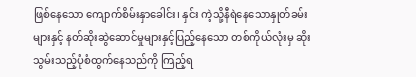ဖြစ်နေသော ကျောက်စိမ်းနှာခေါင်း၊ နှင်း ကဲ့သို့နီရဲနေသောနှုတ်ခမ်းများနှင့် နတ်ဆိုးဆွဲဆောင်မှုများနှင့်ပြည့်နေသော တစ်ကိုယ်လုံးမှ ဆိုးသွမ်းသည့်ပုံစံထွက်နေသည်ကို ကြည့်ရ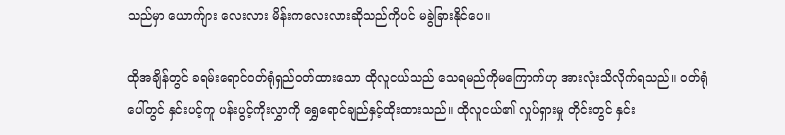သည်မှာ ယောက်ျား လေးလား မိန်းကလေးလားဆိုသည်ကိုပင် မခွဲခြားနိုင်ပေ။

ထိုအချိန်တွင် ခရမ်းရောင်ဝတ်ရုံရှည်ဝတ်ထားသော ထိုလူငယ်သည် သေရမည်ကိုမကြောက်ဟု အားလုံးသိလိုက်ရသည်။ ဝတ်ရုံပေါ်တွင် နှင်းပင့်ကူ ပန်းပွင့်ကိုးလွှာကို ရွှေရောင်ချည်နှင့်ထိုးထားသည်။ ထိုလူငယ်၏ လှုပ်ရှားမှု တိုင်းတွင် နှင်း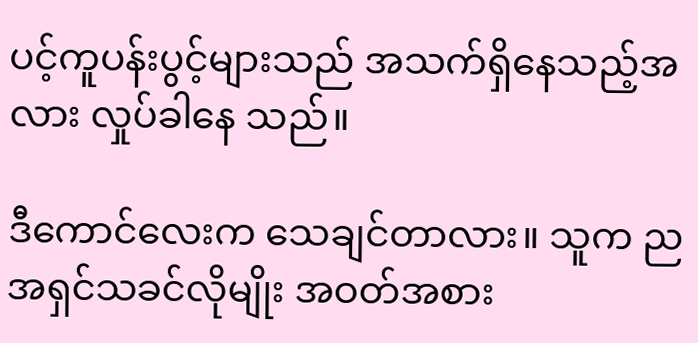ပင့်ကူပန်းပွင့်များသည် အသက်ရှိနေသည့်အလား လှုပ်ခါနေ သည်။

ဒီကောင်လေးက သေချင်တာလား။ သူက ညအရှင်သခင်လိုမျိုး အဝတ်အစား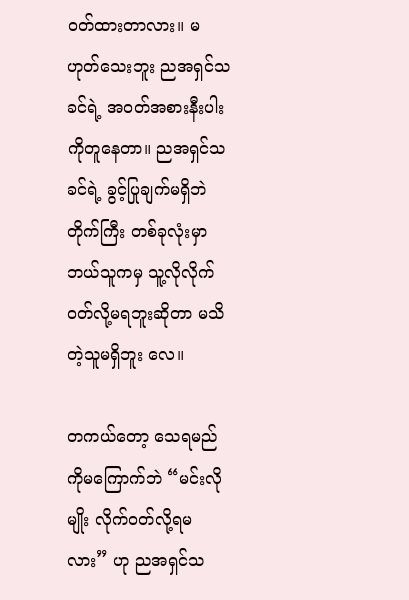ဝတ်ထားတာလား။ မဟုတ်သေးဘူး ညအရှင်သခင်ရဲ့ အဝတ်အစားနီးပါးကိုတူနေတာ။ ညအရှင်သခင်ရဲ့ ခွင့်ပြုချက်မရှိဘဲ တိုက်ကြီး တစ်ခုလုံးမှာ ဘယ်သူကမှ သူ့လိုလိုက်ဝတ်လို့မရဘူးဆိုတာ မသိတဲ့သူမရှိဘူး လေ။

တကယ်တော့ သေရမည်ကိုမကြောက်ဘဲ “မင်းလိုမျိုး လိုက်ဝတ်လို့ရမလား” ဟု ညအရှင်သ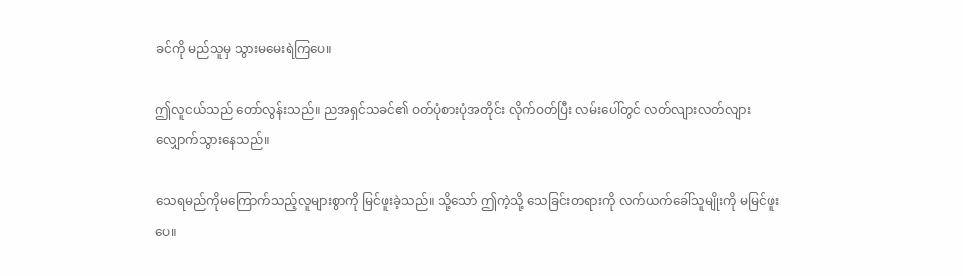ခင်ကို မည်သူမှ သွားမမေးရဲကြပေ။

ဤလူငယ်သည် တော်လွန်းသည်။ ညအရှင်သခင်၏ ဝတ်ပုံစားပုံအတိုင်း လိုက်ဝတ်ပြီး လမ်းပေါ်တွင် လတ်လျားလတ်လျား လျှောက်သွားနေသည်။

သေရမည်ကိုမကြောက်သည့်လူများစွာကို မြင်ဖူးခဲ့သည်။ သို့သော် ဤကဲ့သို့ သေခြင်းတရားကို လက်ယက်ခေါ်သူမျိုးကို မမြင်ဖူးပေ။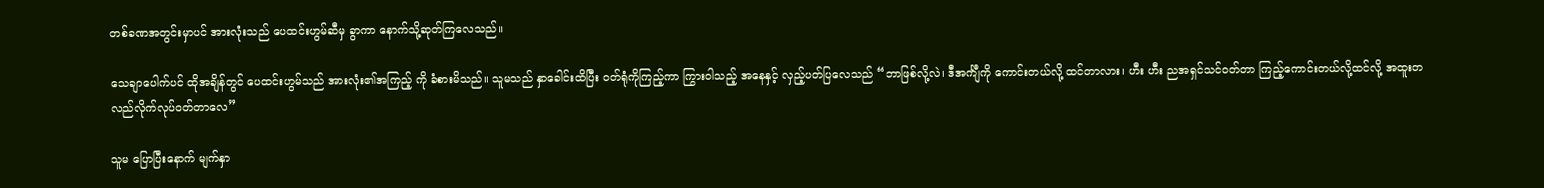တစ်ခဏအတွင်းမှာပင် အားလုံးသည် ပေထင်းဟွမ်ဆီမှ ခွာကာ နောက်သို့ဆုတ်ကြလေသည်။

သေချာပေါက်ပင် ထိုအချိန်တွင် ပေထင်းဟွမ်သည် အားလုံး၏အကြည့် ကို ခံစားမိသည်။ သူမသည် နှာခေါင်းထိပြီး ဝတ်ရုံကိုကြည့်ကာ ကြွားဝါသည့် အနေနှင့် လှည့်ပတ်ပြလေသည် “ဘာဖြစ်လို့လဲ၊ ဒီအင်္ကျီကို ကောင်းတယ်လို့ ထင်တာလား၊ ဟီး ဟီး ညအရှင်သင်ဝတ်တာ ကြည့်ကောင်းတယ်လို့ထင်လို့ အထူးတလည်လိုက်လုပ်ဝတ်တာလေ”

သူမ ပြောပြီးနောက် မျက်နှာ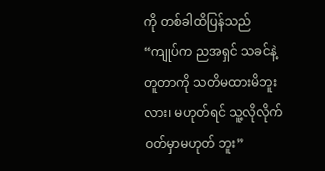ကို တစ်ခါထိပြန်သည် “ကျုပ်က ညအရှင် သခင်နဲ့တူတာကို သတိမထားမိဘူးလား၊ မဟုတ်ရင် သူ့လိုလိုက်ဝတ်မှာမဟုတ် ဘူး”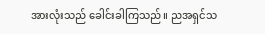အားလုံးသည် ခေါင်းခါကြသည်။ ညအရှင်သ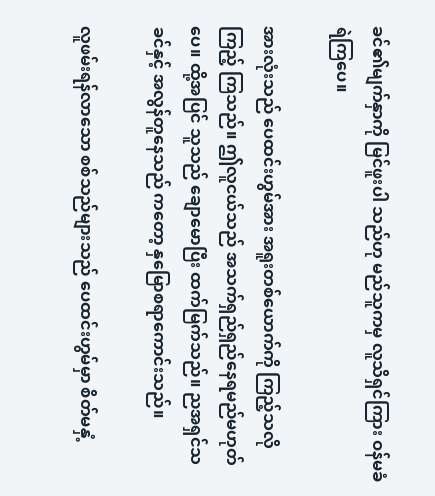ခင်၏မျက်နှာကို မြင်ဖူးပါ သည်ဟု မည်သူကမှ လူသိရှင်ကြား ဝန်မခံရဲကြပေ။

အားလုံးသည် ပေထင်းဟွမ်အား အရူးတစ်ယောက်ကို ကြည့်သလို ကြည့် ကြသည်။ ဤလူငယ်သည် အသက်ရှည်ရှည်နေရမည်မဟုတ်ပေ။ ထို့အပြင် သူသည် ချောမောပြီး ထက်မြက်သည်။ ညအရှင်သခင်နှင့် အလွန်တူနေသည် ကတော့ နှမြောစရာကောင်းသည်။

လူဖမ်းရန်လာသော စစ်သည်များသည် ပေထင်းဟွမ်မှာ စိတ်မနှံ့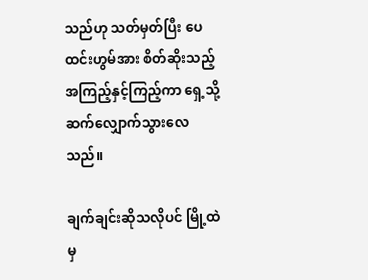သည်ဟု သတ်မှတ်ပြီး ပေထင်းဟွမ်အား စိတ်ဆိုးသည့်အကြည့်နှင့်ကြည့်ကာ ရှေ့သို့ ဆက်လျှောက်သွားလေသည်။

ချက်ချင်းဆိုသလိုပင် မြို့ထဲမှ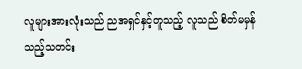လူများအားလုံးသည် ညအရှင်နှင့်တူသည့် လူသည် စိတ်မမှန်သည့်သတင်း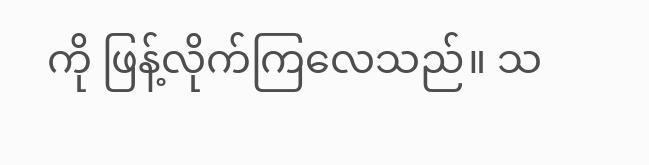ကို ဖြန့်လိုက်ကြလေသည်။ သ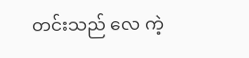တင်းသည် လေ ကဲ့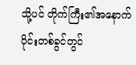သို့ပင် တိုက်ကြီး၏အနောက်ပိုင်းတစ်ခွင်တွင်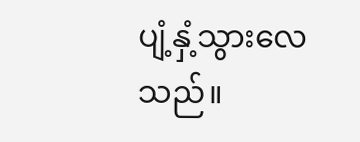ပျံ့နှံ့သွားလေသည်။